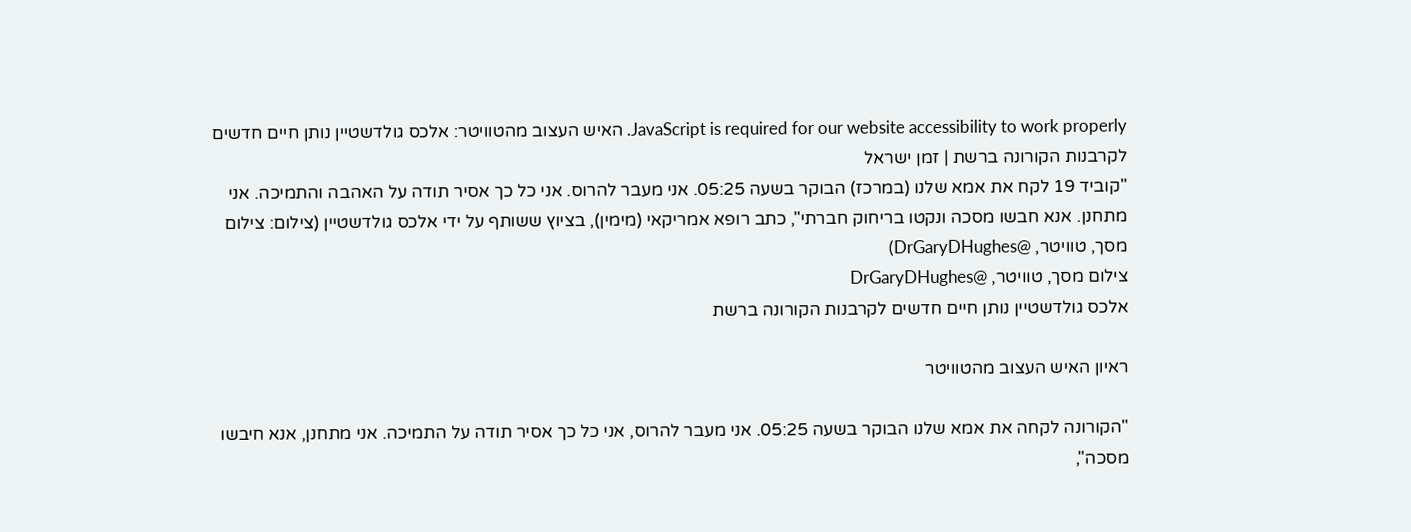JavaScript is required for our website accessibility to work properly. האיש העצוב מהטוויטר: אלכס גולדשטיין נותן חיים חדשים לקרבנות הקורונה ברשת | זמן ישראל
"קוביד 19 לקח את אמא שלנו (במרכז) הבוקר בשעה 05:25. אני מעבר להרוס. אני כל כך אסיר תודה על האהבה והתמיכה. אני מתחנן. אנא חבשו מסכה ונקטו בריחוק חברתי", כתב רופא אמריקאי (מימין), בציוץ ששותף על ידי אלכס גולדשטיין (צילום: צילום מסך, טוויטר, @DrGaryDHughes)
צילום מסך, טוויטר, @DrGaryDHughes
אלכס גולדשטיין נותן חיים חדשים לקרבנות הקורונה ברשת

ראיון האיש העצוב מהטוויטר

"הקורונה לקחה את אמא שלנו הבוקר בשעה 05:25. אני מעבר להרוס, אני כל כך אסיר תודה על התמיכה. אני מתחנן, אנא חיבשו מסכה",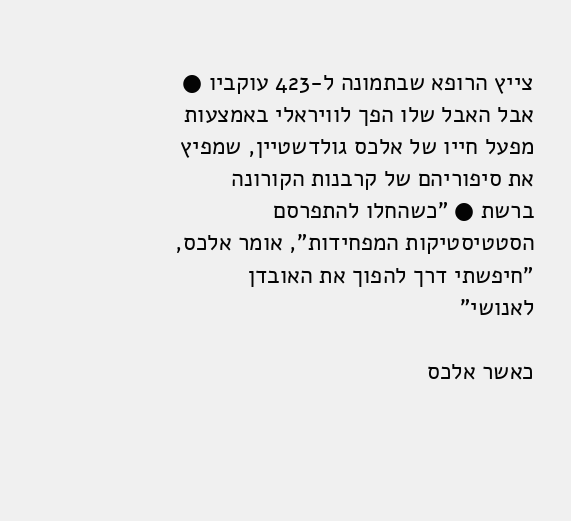צייץ הרופא שבתמונה ל-423 עוקביו ● אבל האבל שלו הפך לוויראלי באמצעות מפעל חייו של אלכס גולדשטיין, שמפיץ את סיפוריהם של קרבנות הקורונה ברשת ● "כשהחלו להתפרסם הסטטיסטיקות המפחידות", אומר אלכס, "חיפשתי דרך להפוך את האובדן לאנושי"

כאשר אלכס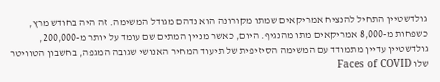גולדשטיין התחיל להנציח אמריקאים שמתו מקורונה הוא נדהם מגודל המשימה. זה היה בחודש מרץ, כשפחות מ-8,000 אמריקאים מתו מהנגיף. היום, כאשר מניין המתים שם עומד על יותר מ-200,000, גולדשטיין עדיין מתמודד עם המשימה הסיזיפית של תיעוד המחיר האנושי שגובה המגפה, בחשבון הטוויטר שלו Faces of COVID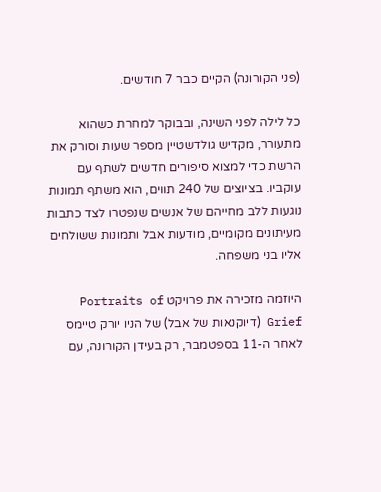(פני הקורונה) הקיים כבר 7 חודשים.

כל לילה לפני השינה, ובבוקר למחרת כשהוא מתעורר, מקדיש גולדשטיין מספר שעות וסורק את הרשת כדי למצוא סיפורים חדשים לשתף עם עוקביו. בציוצים של 240 תווים, הוא משתף תמונות נוגעות ללב מחייהם של אנשים שנפטרו לצד כתבות מעיתונים מקומיים, מודעות אבל ותמונות ששולחים אליו בני משפחה.

היוזמה מזכירה את פרויקט Portraits of Grief (דיוקנאות של אבל) של הניו יורק טיימס לאחר ה-11 בספטמבר, רק בעידן הקורונה, עם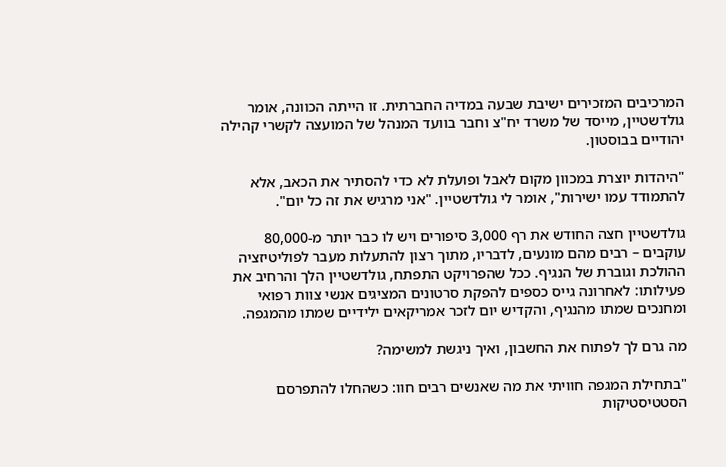המרכיבים המזכירים ישיבת שבעה במדיה החברתית. זו הייתה הכוונה, אומר גולדשטיין, מייסד של משרד יח"צ וחבר בוועד המנהל של המועצה לקשרי קהילה יהודיים בבוסטון.

"היהדות יוצרת במכוון מקום לאבל ופועלת לא כדי להסתיר את הכאב, אלא להתמודד עמו ישירות", אומר לי גולדשטיין. "אני מרגיש את זה כל יום".

גולדשטיין חצה החודש את רף 3,000 סיפורים ויש לו כבר יותר מ-80,000 עוקבים – רבים מהם מונעים, לדבריו, מתוך רצון להתעלות מעבר לפוליטיזציה ההולכת וגוברת של הנגיף. ככל שהפרויקט התפתח, גולדשטיין הלך והרחיב את פעילותו: לאחרונה גייס כספים להפקת סרטונים המציגים אנשי צוות רפואי ומחנכים שמתו מהנגיף, והקדיש יום לזכר אמריקאים ילידיים שמתו מהמגפה.

מה גרם לך לפתוח את החשבון, ואיך ניגשת למשימה?

"בתחילת המגפה חוויתי את מה שאנשים רבים חוו: כשהחלו להתפרסם הסטטיסטיקות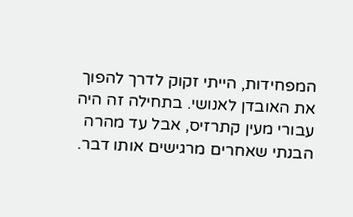המפחידות, הייתי זקוק לדרך להפוך את האובדן לאנושי. בתחילה זה היה עבורי מעין קתרזיס, אבל עד מהרה הבנתי שאחרים מרגישים אותו דבר.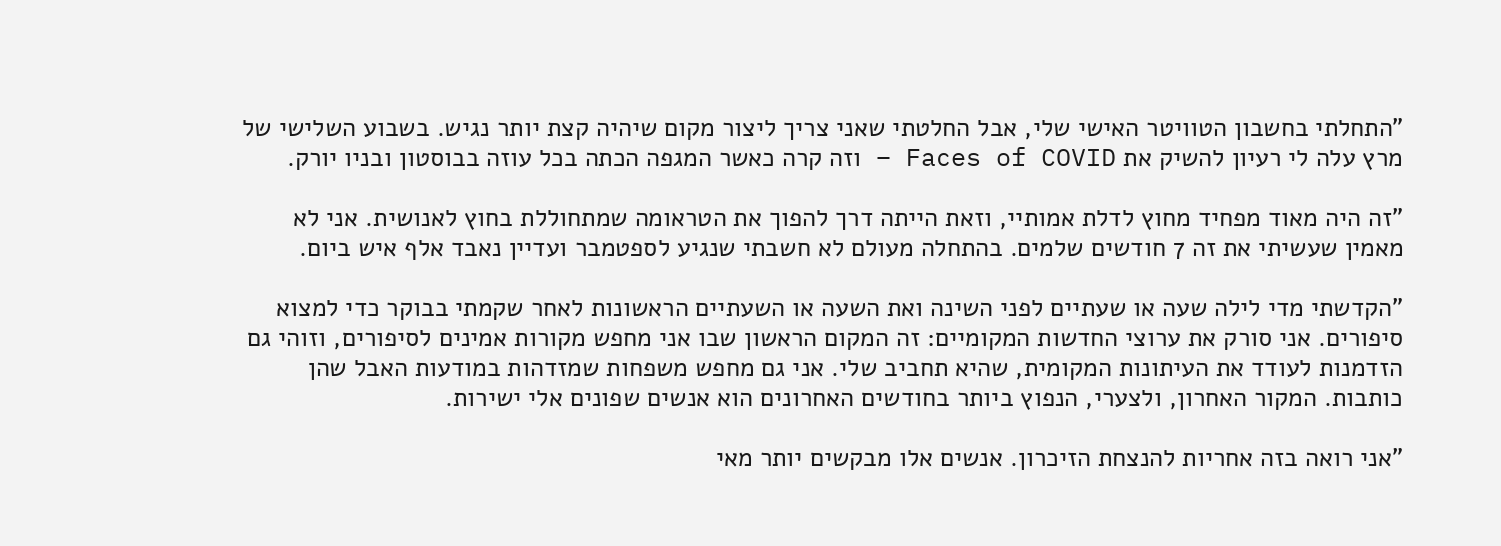"התחלתי בחשבון הטוויטר האישי שלי, אבל החלטתי שאני צריך ליצור מקום שיהיה קצת יותר נגיש. בשבוע השלישי של מרץ עלה לי רעיון להשיק את Faces of COVID – וזה קרה כאשר המגפה הכתה בכל עוזה בבוסטון ובניו יורק.

"זה היה מאוד מפחיד מחוץ לדלת אמותיי, וזאת הייתה דרך להפוך את הטראומה שמתחוללת בחוץ לאנושית. אני לא מאמין שעשיתי את זה 7 חודשים שלמים. בהתחלה מעולם לא חשבתי שנגיע לספטמבר ועדיין נאבד אלף איש ביום.

"הקדשתי מדי לילה שעה או שעתיים לפני השינה ואת השעה או השעתיים הראשונות לאחר שקמתי בבוקר כדי למצוא סיפורים. אני סורק את ערוצי החדשות המקומיים: זה המקום הראשון שבו אני מחפש מקורות אמינים לסיפורים, וזוהי גם הזדמנות לעודד את העיתונות המקומית, שהיא תחביב שלי. אני גם מחפש משפחות שמזדהות במודעות האבל שהן כותבות. המקור האחרון, ולצערי, הנפוץ ביותר בחודשים האחרונים הוא אנשים שפונים אלי ישירות.

"אני רואה בזה אחריות להנצחת הזיכרון. אנשים אלו מבקשים יותר מאי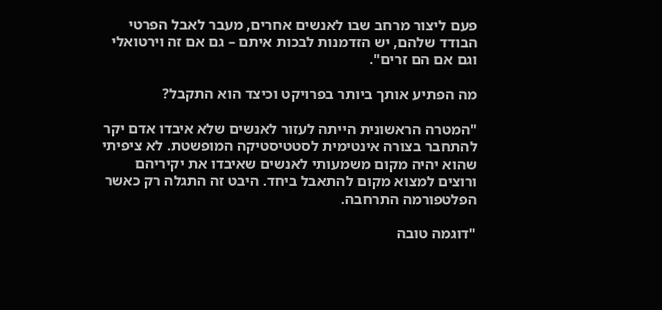פעם ליצור מרחב שבו לאנשים אחרים, מעבר לאבל הפרטי הבודד שלהם, יש הזדמנות לבכות איתם – גם אם זה וירטואלי וגם אם הם זרים".

מה הפתיע אותך ביותר בפרויקט וכיצד הוא התקבל?

"המטרה הראשונית הייתה לעזור לאנשים שלא איבדו אדם יקר להתחבר בצורה אינטימית לסטטיסטיקה המופשטת. לא ציפיתי שהוא יהיה מקום משמעותי לאנשים שאיבדו את יקיריהם ורוצים למצוא מקום להתאבל ביחד. היבט זה התגלה רק כאשר הפלטפורמה התרחבה.

"דוגמה טובה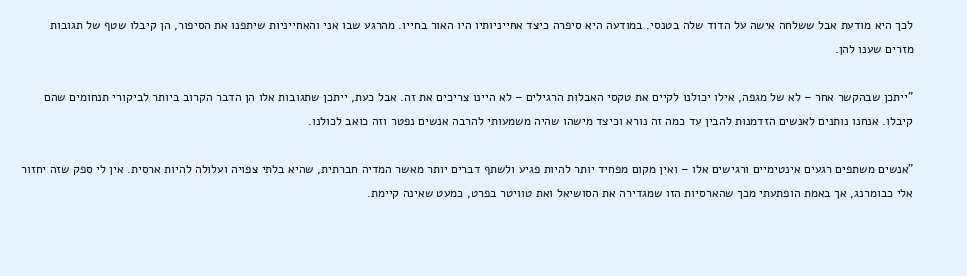לכך היא מודעת אבל ששלחה אישה על הדוד שלה בטנסי. במודעה היא סיפרה כיצד אחייניותיו היו האור בחייו. מהרגע שבו אני והאחייניות שיתפנו את הסיפור, הן קיבלו שטף של תגובות מזרים שענו להן.

"ייתכן שבהקשר אחר – לא של מגפה, אילו יכולנו לקיים את טקסי האבלות הרגילים – לא היינו צריכים את זה. אבל כעת, ייתכן שתגובות אלו הן הדבר הקרוב ביותר לביקורי תנחומים שהם קיבלו. אנחנו נותנים לאנשים הזדמנות להבין עד כמה זה נורא וכיצד מישהו שהיה משמעותי להרבה אנשים נפטר וזה כואב לכולנו.

"אנשים משתפים רגעים אינטימיים ורגישים אלו – ואין מקום מפחיד יותר להיות פגיע ולשתף דברים יותר מאשר המדיה חברתית, שהיא בלתי צפויה ועלולה להיות ארסית. אין לי ספק שזה יחזור אלי כבומרנג, אך באמת הופתעתי מכך שהארסיות הזו שמגדירה את הסושיאל ואת טוויטר בפרט, כמעט שאינה קיימת.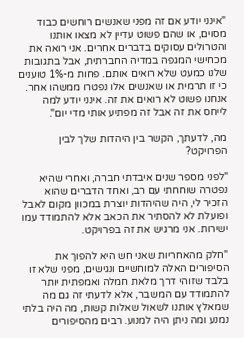"אינני יודע אם זה מפני שאנשים רוחשים כבוד מסוים, או שהם פשוט עדיין לא מצאו אותנו והטרולים עסוקים בדברים אחרים. אני רואה את מכחישי המגפה במדיה החברתית, אבל בתגובות שלנו כמעט שלא רואים אותם. פחות מ-1% טוענים כי זו תרמית או שאנשים אלו נפטרו ממשהו אחר. אנחנו פשוט לא רואים את זה. אינני יודע למה לייחס את זה אבל זה מפתיע אותי מדי יום".

מה, לדעתך, הקשר בין היהדות שלך לבין הפרויקט?

"לפני מספר שנים איבדתי חברה, ואחרי שהיא נפטרה שוחחתי עם רב, ואחד הדברים שהוא הזכיר לי, היה שהיהדות יוצרת במכוון מקום לאבל ופועלת לא להסתיר את הכאב אלא להתמודד עמו ישירות. אני מרגיש את זה בפרויקט.

"חלק מהאחריות שאני חש היא להפוך את הסיפורים האלה למוחשיים ונגישים, מפני שלא זו בלבד שזוהי דרך מלאת חמלה ואמפתית יותר להתמודד עם המשבר, אלא לדעתי זה גם מה שמאלץ אותנו לשאול שאלות קשות, מה היה בלתי נמנע ומה ניתן היה למנוע. רבים מהסיפורים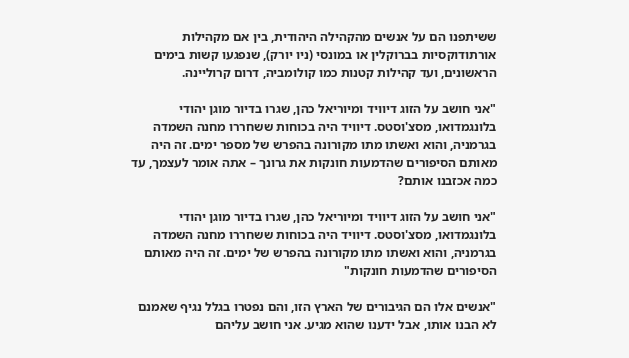ששיתפנו הם על אנשים מהקהילה היהודית, בין אם מקהילות אורתודוקסיות בברוקלין או במונסי (ניו יורק), שנפגעו קשות בימים הראשונים, ועד קהילות קטנות כמו קולומביה, דרום קרוליינה.

"אני חושב על הזוג דיוויד ומיוריאל כהן, שגרו בדיור מוגן יהודי בלונגמדואו, מסצ'וסטס. דיוויד היה בכוחות ששחררו מחנה השמדה בגרמניה, והוא ואשתו מתו מקורונה בהפרש של מספר ימים. זה היה מאותם הסיפורים שהדמעות חונקות את גרונך – אתה אומר לעצמך, עד כמה אכזבנו אותם?

"אני חושב על הזוג דיוויד ומיוריאל כהן, שגרו בדיור מוגן יהודי בלונגמדואו, מסצ'וסטס. דיוויד היה בכוחות ששחררו מחנה השמדה בגרמניה, והוא ואשתו מתו מקורונה בהפרש של ימים. זה היה מאותם הסיפורים שהדמעות חונקות"

"אנשים אלו הם הגיבורים של הארץ הזו, והם נפטרו בגלל נגיף שאמנם לא הבנו אותו, אבל ידענו שהוא מגיע. אני חושב עליהם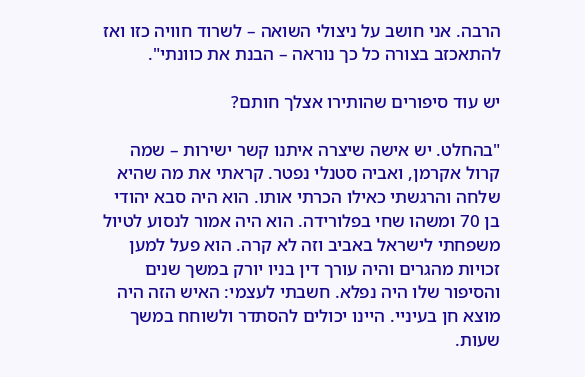הרבה. אני חושב על ניצולי השואה – לשרוד חוויה כזו ואז להתאכזב בצורה כל כך נוראה – הבנת את כוונתי".

יש עוד סיפורים שהותירו אצלך חותם?

"בהחלט. יש אישה שיצרה איתנו קשר ישירות – שמה קרול אקרמן, ואביה סטנלי נפטר. קראתי את מה שהיא שלחה והרגשתי כאילו הכרתי אותו. הוא היה סבא יהודי בן 70 ומשהו שחי בפלורידה. הוא היה אמור לנסוע לטיול משפחתי לישראל באביב וזה לא קרה. הוא פעל למען זכויות מהגרים והיה עורך דין בניו יורק במשך שנים והסיפור שלו היה נפלא. חשבתי לעצמי: האיש הזה היה מוצא חן בעיניי. היינו יכולים להסתדר ולשוחח במשך שעות.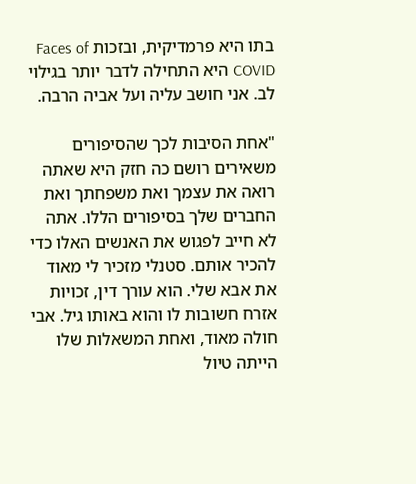בתו היא פרמדיקית, ובזכות Faces of COVID היא התחילה לדבר יותר בגילוי לב. אני חושב עליה ועל אביה הרבה.

"אחת הסיבות לכך שהסיפורים משאירים רושם כה חזק היא שאתה רואה את עצמך ואת משפחתך ואת החברים שלך בסיפורים הללו. אתה לא חייב לפגוש את האנשים האלו כדי להכיר אותם. סטנלי מזכיר לי מאוד את אבא שלי. הוא עורך דין, זכויות אזרח חשובות לו והוא באותו גיל. אבי חולה מאוד, ואחת המשאלות שלו הייתה טיול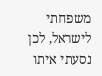משפחתי לישראל, לכן נסעתי איתו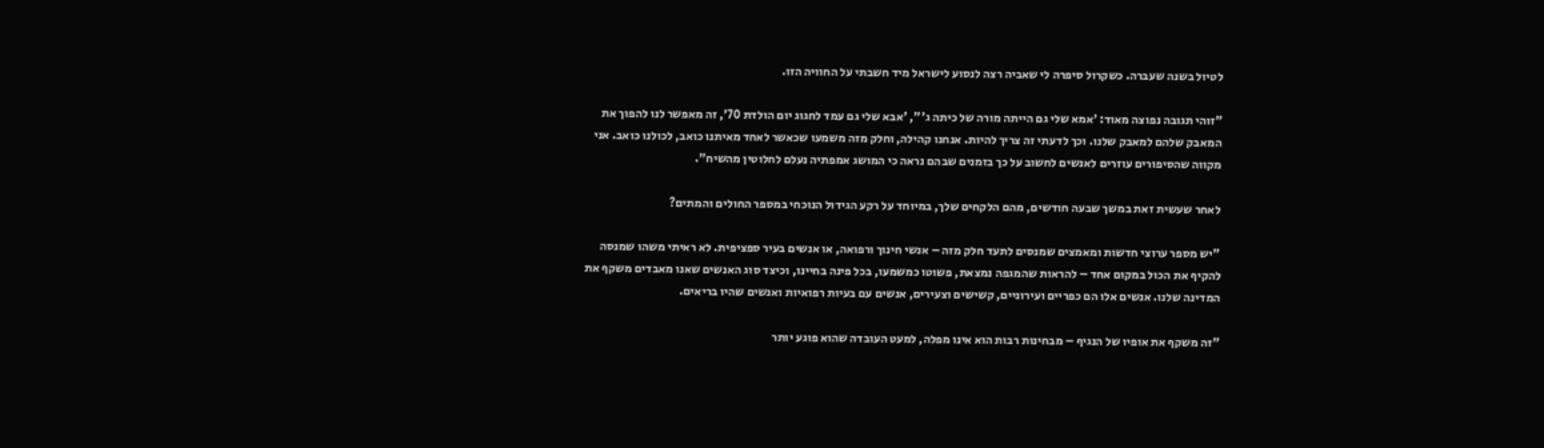לטיול בשנה שעברה. כשקרול סיפרה לי שאביה רצה לנסוע לישראל מיד חשבתי על החוויה הזו.

"זוהי תגובה נפוצה מאוד: 'אמא שלי גם הייתה מורה של כיתה ג'", 'אבא שלי גם עמד לחגוג יום הולדת 70', זה מאפשר לנו להפוך את המאבק שלהם למאבק שלנו. וכך לדעתי זה צריך להיות. אנחנו קהילה, וחלק מזה משמעו שכאשר לאחד מאיתנו כואב, לכולנו כואב. אני מקווה שהסיפורים עוזרים לאנשים לחשוב על כך בזמנים שבהם נראה כי המושג אמפתיה נעלם לחלוטין מהשיח".

לאחר שעשית זאת במשך שבעה חודשים, מהם הלקחים שלך, במיוחד על רקע הגידול הנוכחי במספר החולים והמתים?

"יש מספר ערוצי חדשות ומאמצים שמנסים לתעד חלק מזה – אנשי חינוך ורפואה, או אנשים בעיר ספציפית. לא ראיתי משהו שמנסה להקיף את הכול במקום אחד – להראות שהמגפה נמצאת, פשוטו כמשמעו, בכל פינה בחיינו, וכיצד סוג האנשים שאנו מאבדים משקף את המדינה שלנו. אנשים אלו הם כפריים ועירוניים, קשישים וצעירים, אנשים עם בעיות רפואיות ואנשים שהיו בריאים.

"זה משקף את אופיו של הנגיף – מבחינות רבות הוא אינו מפלה, למעט העובדה שהוא פוגע יותר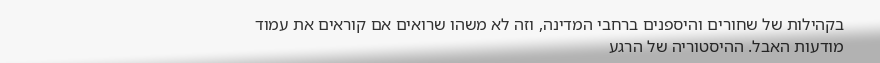בקהילות של שחורים והיספנים ברחבי המדינה, וזה לא משהו שרואים אם קוראים את עמוד מודעות האבל. ההיסטוריה של הרגע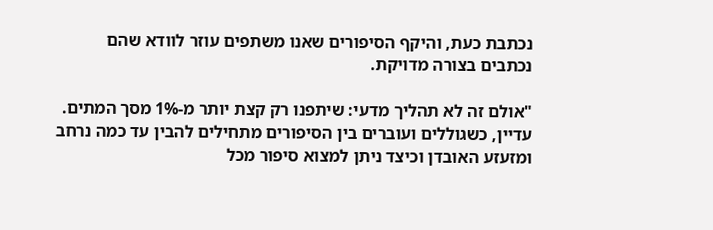נכתבת כעת, והיקף הסיפורים שאנו משתפים עוזר לוודא שהם נכתבים בצורה מדויקת.

"אולם זה לא תהליך מדעי: שיתפנו רק קצת יותר מ-1% מסך המתים. עדיין, כשגוללים ועוברים בין הסיפורים מתחילים להבין עד כמה נרחב ומזעזע האובדן וכיצד ניתן למצוא סיפור מכל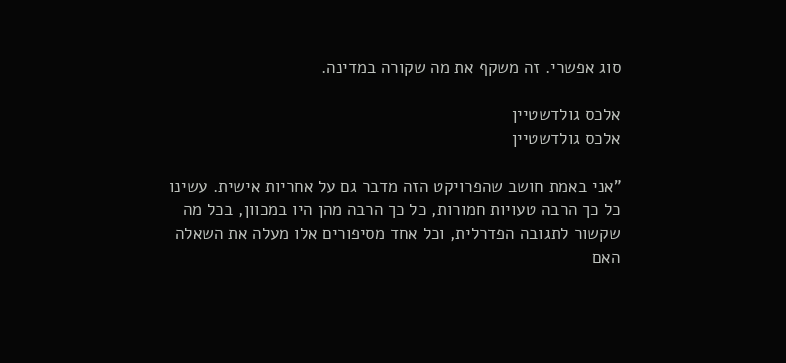סוג אפשרי. זה משקף את מה שקורה במדינה.

אלכס גולדשטיין
אלכס גולדשטיין

"אני באמת חושב שהפרויקט הזה מדבר גם על אחריות אישית. עשינו כל כך הרבה טעויות חמורות, כל כך הרבה מהן היו במכוון, בכל מה שקשור לתגובה הפדרלית, וכל אחד מסיפורים אלו מעלה את השאלה האם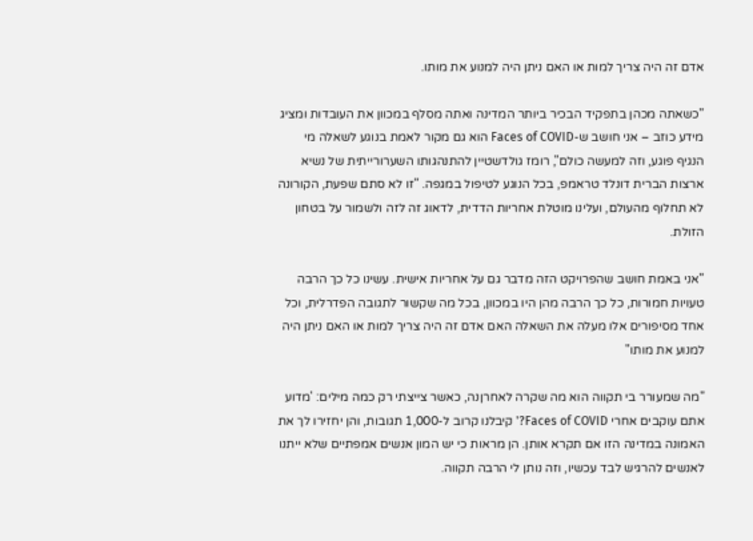אדם זה היה צריך למות או האם ניתן היה למנוע את מותו.

"כשאתה מכהן בתפקיד הבכיר ביותר המדינה ואתה מסלף במכוון את העובדות ומציג מידע כוזב – אני חושב ש-Faces of COVID הוא גם מקור לאמת בנוגע לשאלה מי הנגיף פוגע, וזה למעשה כולם", רומז גולדשטיין להתנהגותו השערורייתית של נשיא ארצות הברית דונלד טראמפ, בכל הנוגע לטיפול במגפה. "זו לא סתם שפעת, הקורונה לא תחלוף מהעולם, ועלינו מוטלת אחריות הדדית, לדאוג זה לזה ולשמור על בטחון הזולת.

"אני באמת חושב שהפרויקט הזה מדבר גם על אחריות אישית. עשינו כל כך הרבה טעויות חמורות, כל כך הרבה מהן היו במכוון, בכל מה שקשור לתגובה הפדרלית, וכל אחד מסיפורים אלו מעלה את השאלה האם אדם זה היה צריך למות או האם ניתן היה למנוע את מותו"

"מה שמעורר בי תקווה הוא מה שקרה לאחרןנה, כאשר צייצתי רק כמה מילים: 'מדוע אתם עוקבים אחרי Faces of COVID?' קיבלנו קרוב ל-1,000 תגובות, והן יחזירו לך את האמונה במדינה הזו אם תקרא אותן. הן מראות כי יש המון אנשים אמפתיים שלא ייתנו לאנשים להרגיש לבד עכשיו, וזה נותן לי הרבה תקווה.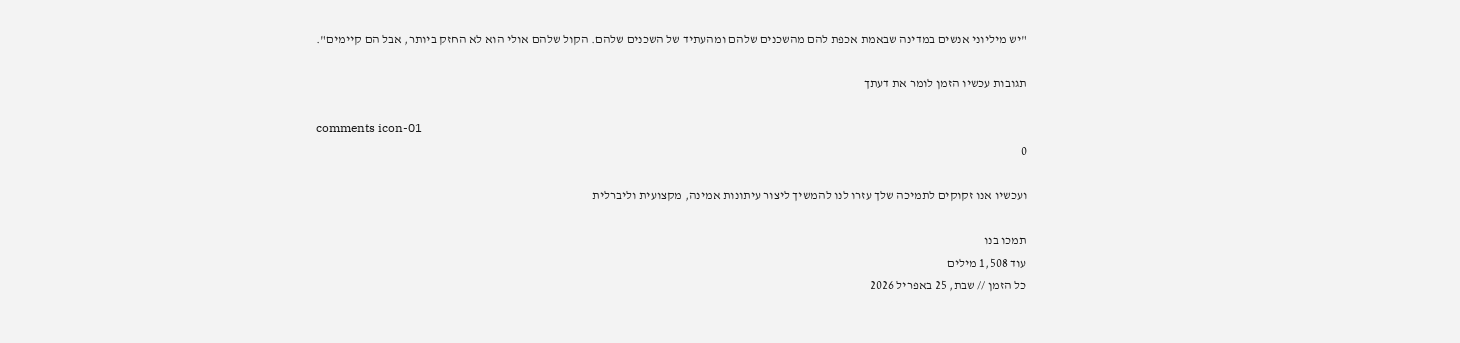"יש מיליוני אנשים במדינה שבאמת אכפת להם מהשכנים שלהם ומהעתיד של השכנים שלהם. הקול שלהם אולי הוא לא החזק ביותר, אבל הם קיימים".

תגובות עכשיו הזמן לומר את דעתך

comments icon-01
0

ועכשיו אנו זקוקים לתמיכה שלך עזרו לנו להמשיך ליצור עיתונות אמינה, מקצועית וליברלית

תמכו בנו
עוד 1,508 מילים
כל הזמן // שבת, 25 באפריל 2026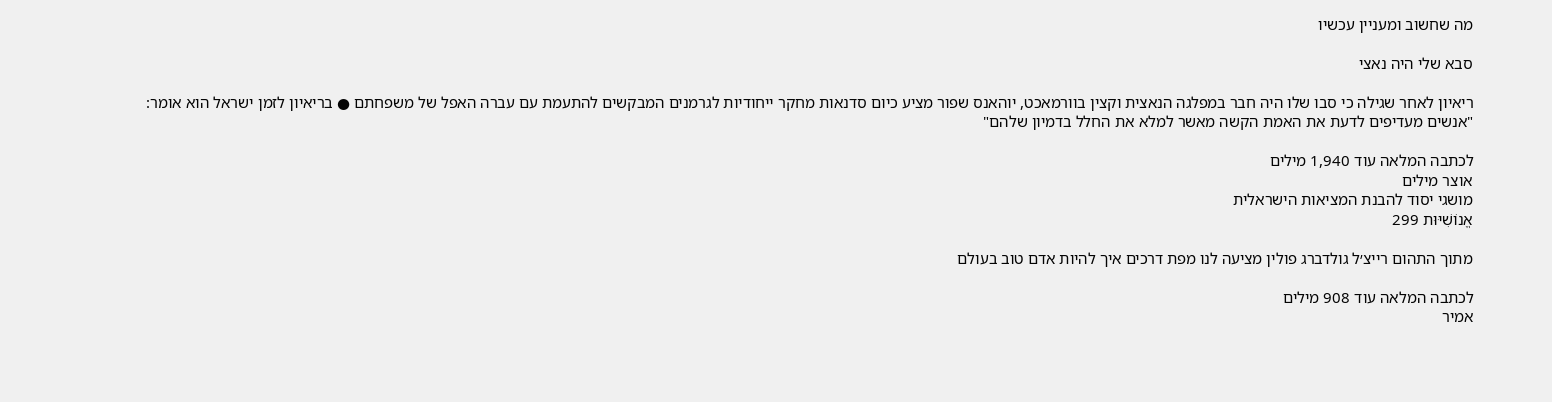מה שחשוב ומעניין עכשיו

סבא שלי היה נאצי

ריאיון לאחר שגילה כי סבו שלו היה חבר במפלגה הנאצית וקצין בוורמאכט, יוהאנס שפור מציע כיום סדנאות מחקר ייחודיות לגרמנים המבקשים להתעמת עם עברה האפל של משפחתם ● בריאיון לזמן ישראל הוא אומר: "אנשים מעדיפים לדעת את האמת הקשה מאשר למלא את החלל בדמיון שלהם"

לכתבה המלאה עוד 1,940 מילים
אוצר מילים
מושגי יסוד להבנת המציאות הישראלית
אֱנוֹשִׁיּוּת 299

מתוך התהום רייצ׳ל גולדברג פולין מציעה לנו מפת דרכים איך להיות אדם טוב בעולם

לכתבה המלאה עוד 908 מילים
אמיר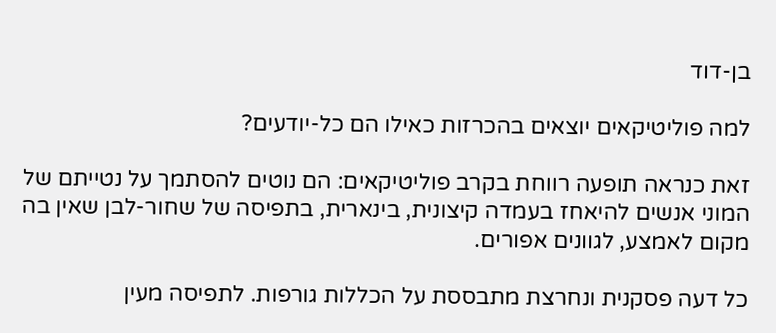בן-דוד

למה פוליטיקאים יוצאים בהכרזות כאילו הם כל-יודעים?

זאת כנראה תופעה רווחת בקרב פוליטיקאים: הם נוטים להסתמך על נטייתם של המוני אנשים להיאחז בעמדה קיצונית, בינארית, בתפיסה של שחור-לבן שאין בה מקום לאמצע, לגוונים אפורים.

כל דעה פסקנית ונחרצת מתבססת על הכללות גורפות. לתפיסה מעין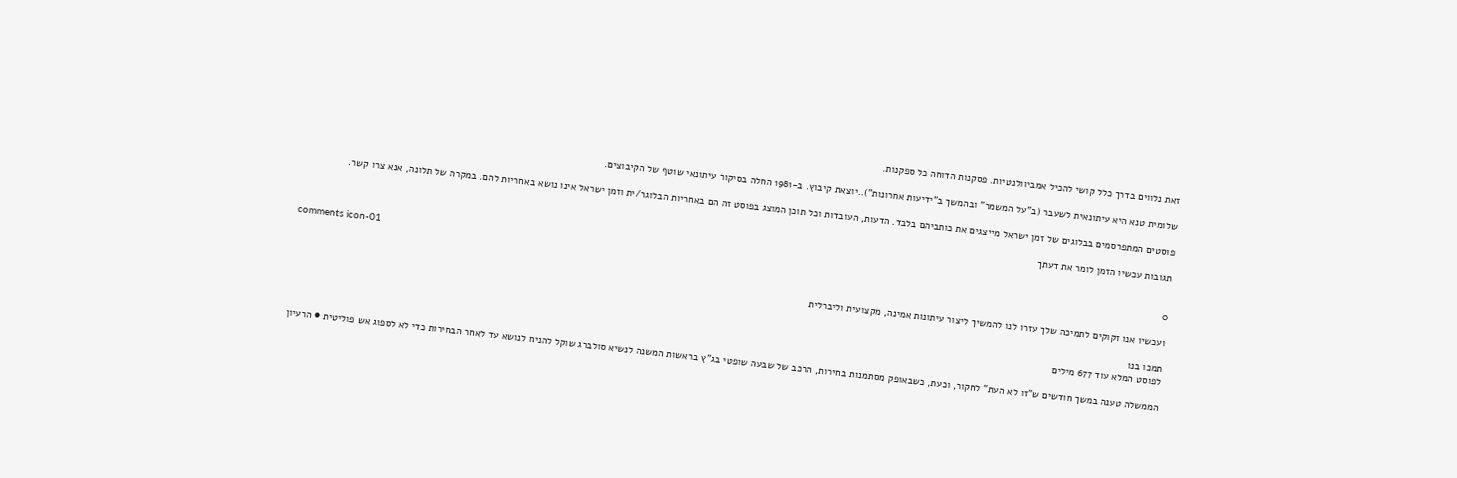זאת נלווים בדרך כלל קושי להכיל אמביוולנטיות. פסקנות הדוחה כל ספקנות.

שלומית טנא היא עיתונאית לשעבר (ב"על המשמר" ובהמשך ב"ידיעות אחרונות")..יוצאת קיבוץ. ב-1981 החלה בסיקור עיתונאי שוטף של הקיבוצים.

פוסטים המתפרסמים בבלוגים של זמן ישראל מייצגים את כותביהם בלבד. הדעות, העובדות וכל תוכן המוצג בפוסט זה הם באחריות הבלוגר/ית וזמן ישראל אינו נושא באחריות להם. במקרה של תלונה, אנא צרו קשר.

תגובות עכשיו הזמן לומר את דעתך

comments icon-01
0

ועכשיו אנו זקוקים לתמיכה שלך עזרו לנו להמשיך ליצור עיתונות אמינה, מקצועית וליברלית

תמכו בנו
לפוסט המלא עוד 677 מילים

הממשלה טענה במשך חודשים ש"זו לא העת" לחקור, וכעת, כשבאופק מסתמנות בחירות, הרכב של שבעה שופטי בג"ץ בראשות המשנה לנשיא סולברג שוקל להניח לנושא עד לאחר הבחירות כדי לא לספוג אש פוליטית ● הרעיון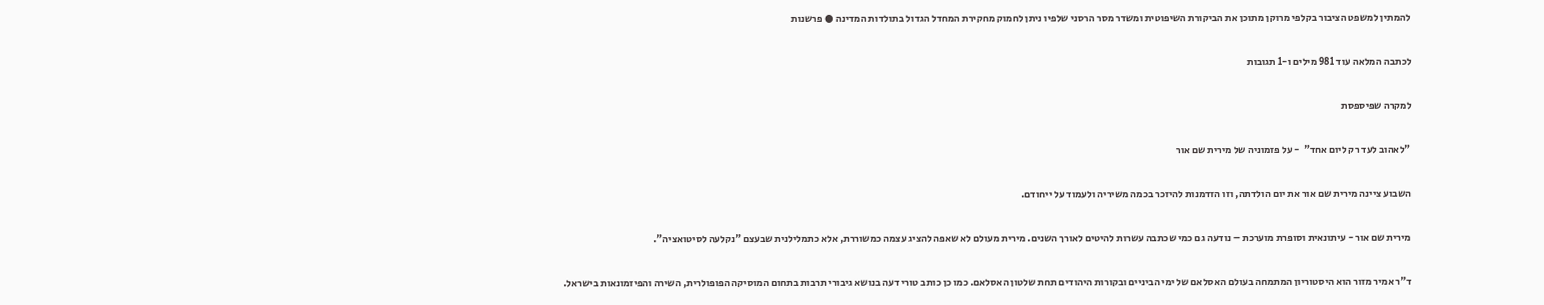להמתין למשפט הציבור בקלפי מרוקן מתוכן את הביקורת השיפוטית ומשדר מסר הרסני שלפיו ניתן לחמוק מחקירת המחדל הגדול בתולדות המדינה ● פרשנות

לכתבה המלאה עוד 981 מילים ו-1 תגובות

למקרה שפיספסת

"לאהוב לעד רק ליום אחד"  - על פזמוניה של מירית שם אור

השבוע ציינה מירית שם אור את יום הולדתה, וזו הזדמנות להיזכר בכמה משיריה ולעמוד על ייחודם.

מירית שם אור - עיתונאית וסופרת מוערכת – נודעה גם כמי שכתבה עשרות להיטים לאורך השנים. מירית מעולם לא שאפה להציג עצמה כמשוררת, אלא כתמלילנית שבעצם "נקלעה לסיטואציה".

ד"ר אמיר מזור הוא היסטוריון המתמחה בעולם האסלאם של ימי הביניים ובקורות היהודים תחת שלטון האסלאם. כמו כן כותב טורי דעה בנושא גיבורי תרבות בתחום המוסיקה הפופולרית, השירה והפיזמונאות בישראל.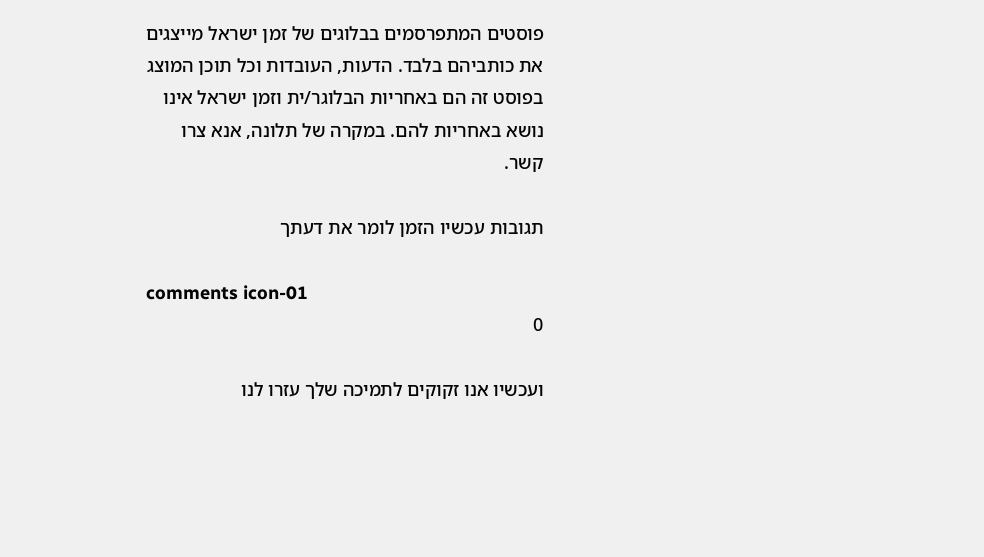פוסטים המתפרסמים בבלוגים של זמן ישראל מייצגים את כותביהם בלבד. הדעות, העובדות וכל תוכן המוצג בפוסט זה הם באחריות הבלוגר/ית וזמן ישראל אינו נושא באחריות להם. במקרה של תלונה, אנא צרו קשר.

תגובות עכשיו הזמן לומר את דעתך

comments icon-01
0

ועכשיו אנו זקוקים לתמיכה שלך עזרו לנו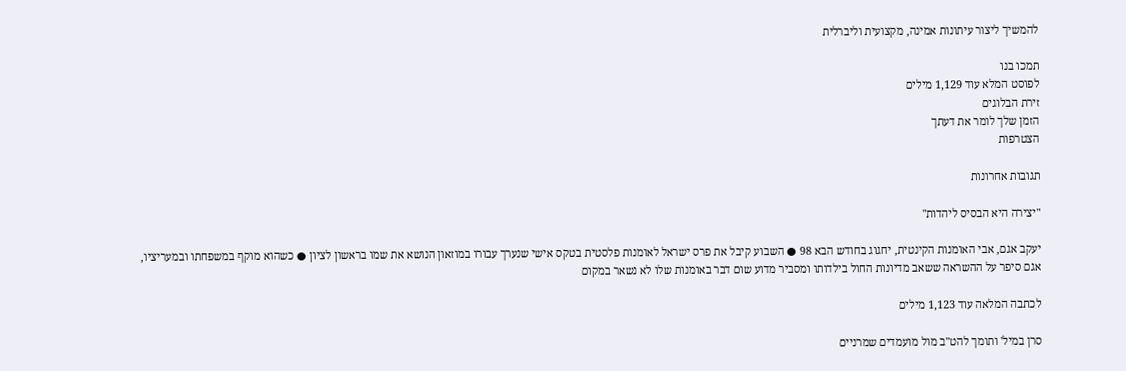להמשיך ליצור עיתונות אמינה, מקצועית וליברלית

תמכו בנו
לפוסט המלא עוד 1,129 מילים
זירת הבלוגים
הזמן שלך לומר את דעתך
הצטרפות

תגובות אחרונות

"יצירה היא הבסיס ליהדות"

יעקב אגם, אבי האומנות הקינטית, יחגוג בחודש הבא 98 ● השבוע קיבל את פרס ישראל לאומנות פלסטית בטקס אישי שנערך עבורו במוזאון הנושא את שמו בראשון לציון ● כשהוא מוקף במשפחתו ובמעריציו, אגם סיפר על ההשראה ששאב מדיונות החול בילדותו ומסביר מדוע שום דבר באומנות שלו לא נשאר במקום

לכתבה המלאה עוד 1,123 מילים

סרן במיל' ותומך להט"ב מול מועמדים שמרניים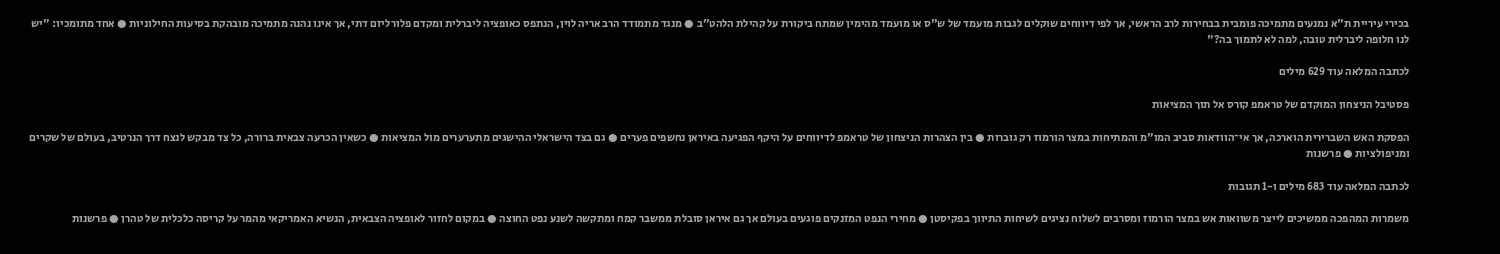בכירי עיריית ת"א נמנעים מתמיכה פומבית בבחירות לרב הראשי, אך לפי דיווחים שוקלים לגבות מועמד של ש"ס או מועמד מהימין שמתח ביקורת על קהילת הלהט"ב ● מנגד מתמודד הרב אריה לוין, הנתפס כאופציה ליברלית ומקדם פלורליזם דתי, אך אינו נהנה מתמיכה מובהקת בסיעות החילוניות ● אחד מתומכיו: "יש לנו חלופה ליברלית טובה, למה לא לתמוך בה?"

לכתבה המלאה עוד 629 מילים

פסטיבל הניצחון המוקדם של טראמפ קורס אל תוך המציאות

הפסקת האש השברירית הוארכה, אך אי־הוודאות סביב המו"מ והמתיחות במצר הורמוז רק גוברות ● בין הצהרות הניצחון של טראמפ לדיווחים על היקף הפגיעה באיראן נחשפים פערים ● גם בצד הישראלי ההישגים מתערערים מול המציאות ● כשאין הכרעה צבאית ברורה, כל צד מבקש לנצח דרך הנרטיב, בעולם של שקרים ומניפולציות ● פרשנות

לכתבה המלאה עוד 683 מילים ו-1 תגובות

משמרות המהפכה ממשיכים לייצר משוואות אש במצר הורמוז ומסרבים לשלוח נציגים לשיחות התיווך בפקיסטן ● מחירי הנפט המזנקים פוגעים בעולם אך גם איראן סובלת ממשבר קמח ומתקשה לשנע נפט החוצה ● במקום לחזור לאופציה הצבאית, הנשיא האמריקאי מהמר על קריסה כלכלית של טהרן ● פרשנות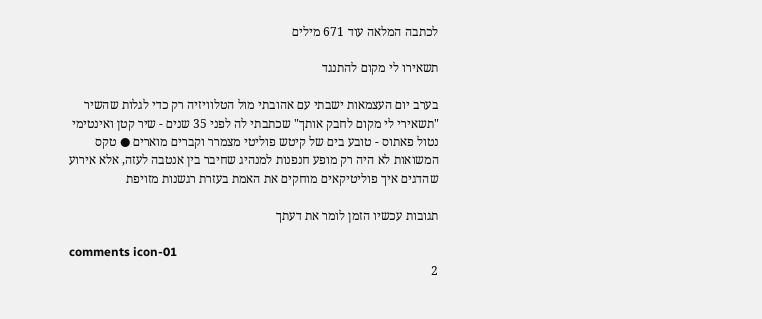לכתבה המלאה עוד 671 מילים

תשאירו לי מקום להתנגד

בערב יום העצמאות ישבתי עם אהובתי מול הטלוויזיה רק כדי לגלות שהשיר "תשאירי לי מקום לחבק אותך" שכתבתי לה לפני 35 שנים - שיר קטן ואינטימי נטול פאתוס - טובע בים של קיטש פוליטי מצמרר וקברים מוארים ● טקס המשואות לא היה רק מופע חנפנות למנהיג שחיבר בין אנטבה לעזה, אלא אירוע שהדגים איך פוליטיקאים מוחקים את האמת בעזרת רגשנות מזויפת

תגובות עכשיו הזמן לומר את דעתך

comments icon-01
2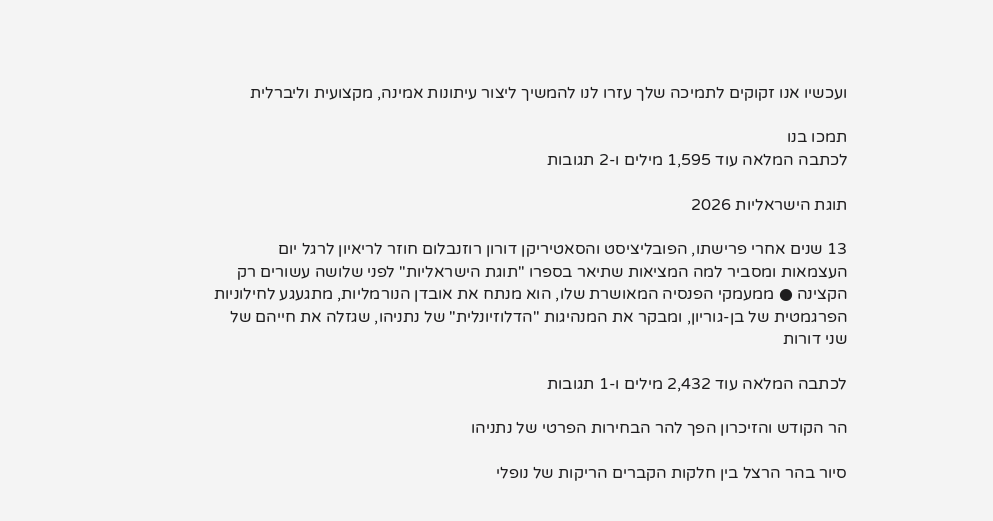ועכשיו אנו זקוקים לתמיכה שלך עזרו לנו להמשיך ליצור עיתונות אמינה, מקצועית וליברלית

תמכו בנו
לכתבה המלאה עוד 1,595 מילים ו-2 תגובות

תוגת הישראליות 2026

13 שנים אחרי פרישתו, הפובליציסט והסאטיריקן דורון רוזנבלום חוזר לריאיון לרגל יום העצמאות ומסביר למה המציאות שתיאר בספרו "תוגת הישראליות" לפני שלושה עשורים רק הקצינה ● ממעמקי הפנסיה המאושרת שלו, הוא מנתח את אובדן הנורמליות, מתגעגע לחילוניות הפרגמטית של בן-גוריון, ומבקר את המנהיגות "הדלוזיונלית" של נתניהו, שגזלה את חייהם של שני דורות

לכתבה המלאה עוד 2,432 מילים ו-1 תגובות

הר הקודש והזיכרון הפך להר הבחירות הפרטי של נתניהו

סיור בהר הרצל בין חלקות הקברים הריקות של נופלי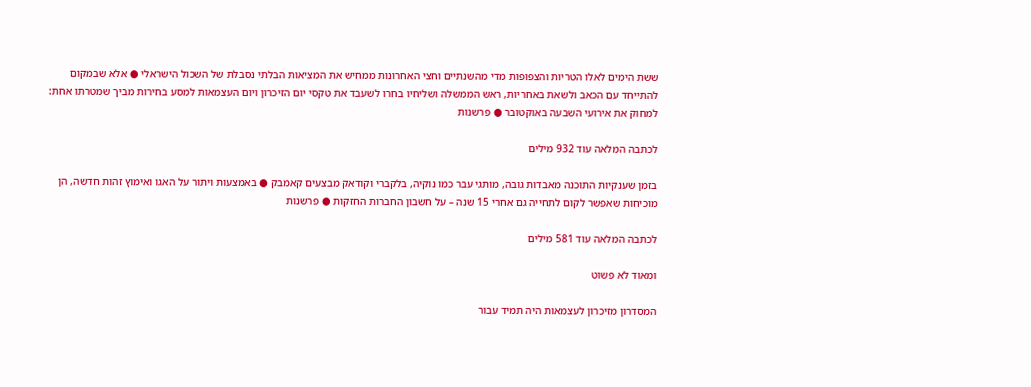ששת הימים לאלו הטריות והצפופות מדי מהשנתיים וחצי האחרונות ממחיש את המציאות הבלתי נסבלת של השכול הישראלי ● אלא שבמקום להתייחד עם הכאב ולשאת באחריות, ראש הממשלה ושליחיו בחרו לשעבד את טקסי יום הזיכרון ויום העצמאות למסע בחירות מביך שמטרתו אחת: למחוק את אירועי השבעה באוקטובר ● פרשנות

לכתבה המלאה עוד 932 מילים

בזמן שענקיות התוכנה מאבדות גובה, מותגי עבר כמו נוקיה, בלקברי וקודאק מבצעים קאמבק ● באמצעות ויתור על האגו ואימוץ זהות חדשה, הן מוכיחות שאפשר לקום לתחייה גם אחרי 15 שנה – על חשבון החברות החזקות ● פרשנות

לכתבה המלאה עוד 581 מילים

ומאוד לא פשוט

המסדרון מזיכרון לעצמאות היה תמיד עבור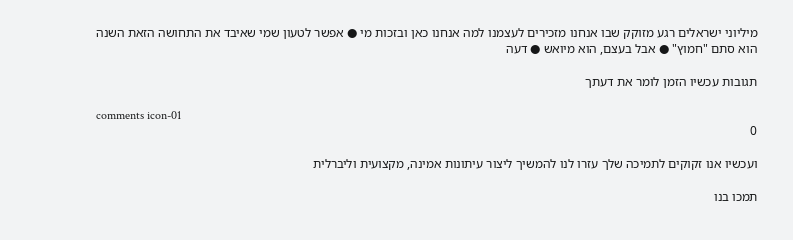מיליוני ישראלים רגע מזוקק שבו אנחנו מזכירים לעצמנו למה אנחנו כאן ובזכות מי ● אפשר לטעון שמי שאיבד את התחושה הזאת השנה הוא סתם "חמוץ" ● אבל בעצם, הוא מיואש ● דעה

תגובות עכשיו הזמן לומר את דעתך

comments icon-01
0

ועכשיו אנו זקוקים לתמיכה שלך עזרו לנו להמשיך ליצור עיתונות אמינה, מקצועית וליברלית

תמכו בנו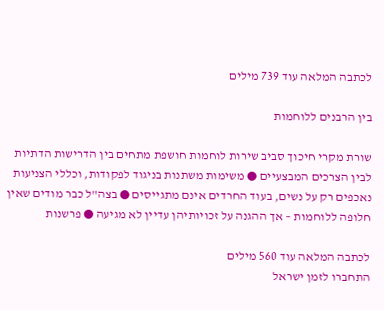לכתבה המלאה עוד 739 מילים

בין הרבנים ללוחמות

שורת מקרי חיכוך סביב שירות לוחמות חושפת מתחים בין הדרישות הדתיות לבין הצרכים המבצעיים ● משימות משתנות בניגוד לפקודות, וכללי הצניעות נאכפים רק על נשים, בעוד החרדים אינם מתגייסים ● בצה"ל כבר מודים שאין חלופה ללוחמות – אך ההגנה על זכויותיהן עדיין לא מגיעה ● פרשנות

לכתבה המלאה עוד 560 מילים
התחברו לזמן ישראל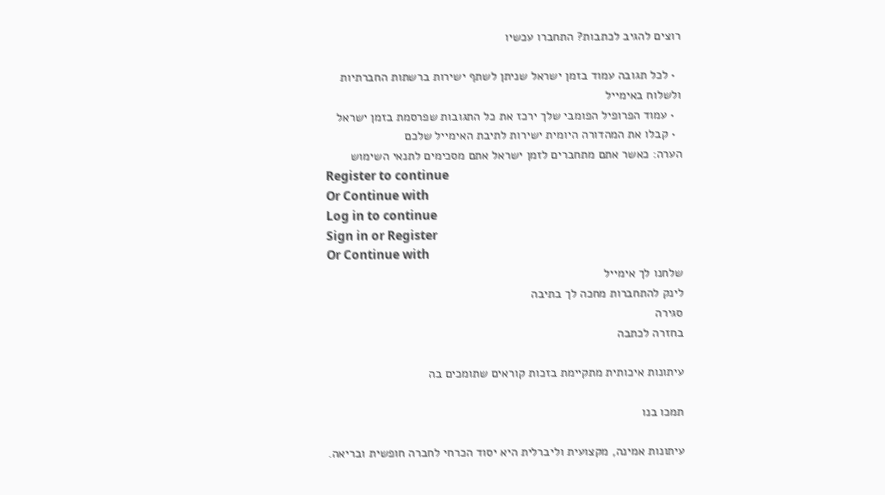רוצים להגיב לכתבות? התחברו עכשיו

  • לכל תגובה עמוד בזמן ישראל שניתן לשתף ישירות ברשתות החברתיות ולשלוח באימייל
  • עמוד הפרופיל הפומבי שלך ירכז את כל התגובות שפרסמת בזמן ישראל
  • קבלו את המהדורה היומית ישירות לתיבת האימייל שלכם
הערה: כאשר אתם מתחברים לזמן ישראל אתם מסכימים לתנאי השימוש
Register to continue
Or Continue with
Log in to continue
Sign in or Register
Or Continue with
שלחנו לך אימייל
לינק להתחברות מחכה לך בתיבה
סגירה
בחזרה לכתבה

עיתונות איכותית מתקיימת בזכות קוראים שתומכים בה

תמכו בנו

עיתונות אמינה, מקצועית וליברלית היא יסוד הכרחי לחברה חופשית ובריאה.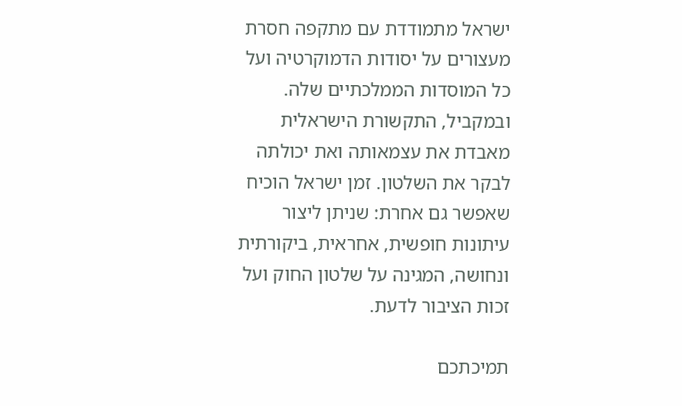ישראל מתמודדת עם מתקפה חסרת מעצורים על יסודות הדמוקרטיה ועל כל המוסדות הממלכתיים שלה. ובמקביל, התקשורת הישראלית מאבדת את עצמאותה ואת יכולתה לבקר את השלטון. זמן ישראל הוכיח שאפשר גם אחרת: שניתן ליצור עיתונות חופשית, אחראית, ביקורתית ונחושה, המגינה על שלטון החוק ועל זכות הציבור לדעת.

תמיכתכם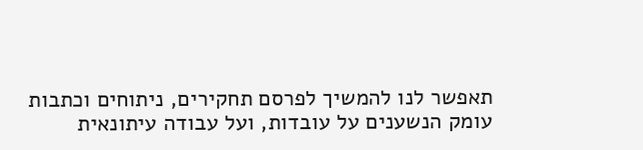תאפשר לנו להמשיך לפרסם תחקירים, ניתוחים וכתבות עומק הנשענים על עובדות, ועל עבודה עיתונאית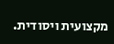מקצועית ויסודית.